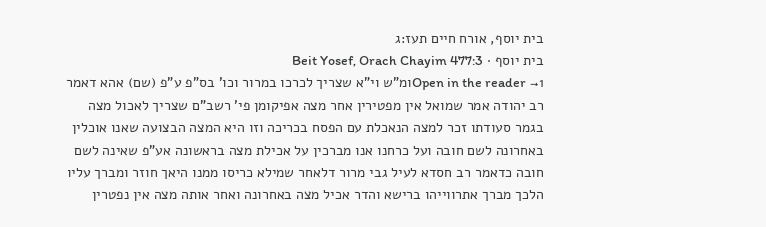בית יוסף, אורח חיים תעז:ג
בית יוסף · Beit Yosef, Orach Chayim 477:3
Open in the reader →1ומ"ש וי"א שצריך לכרכו במרור וכו' בס"פ ע"פ (שם) אהא דאמר רב יהודה אמר שמואל אין מפטירין אחר מצה אפיקומן פי' רשב"ם שצריך לאכול מצה בגמר סעודתו זכר למצה הנאכלת עם הפסח בכריכה וזו היא המצה הבצועה שאנו אוכלין באחרונה לשם חובה ועל כרחנו אנו מברכין על אכילת מצה בראשונה אע"פ שאינה לשם חובה כדאמר רב חסדא לעיל גבי מרור דלאחר שמילא כריסו ממנו היאך חוזר ומברך עליו הלכך מברך אתרווייהו ברישא והדר אכיל מצה באחרונה ואחר אותה מצה אין נפטרין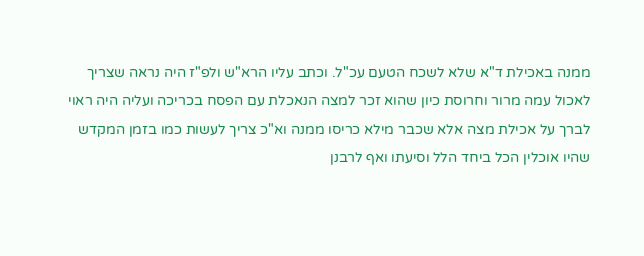ממנה באכילת ד"א שלא לשכח הטעם עכ"ל. וכתב עליו הרא"ש ולפ"ז היה נראה שצריך לאכול עמה מרור וחרוסת כיון שהוא זכר למצה הנאכלת עם הפסח בכריכה ועליה היה ראוי לברך על אכילת מצה אלא שכבר מילא כריסו ממנה וא"כ צריך לעשות כמו בזמן המקדש שהיו אוכלין הכל ביחד הלל וסיעתו ואף לרבנן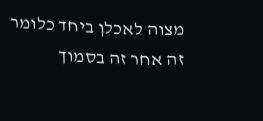מצוה לאכלן ביחד כלומר זה אחר זה בסמוך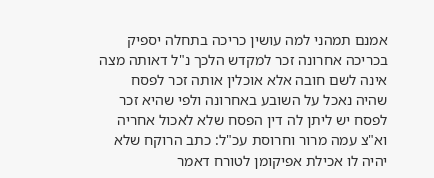אמנם תמהני למה עושין כריכה בתחלה יספיק בכריכה אחרונה זכר למקדש הלכך נ"ל דאותה מצה אינה לשם חובה אלא אוכלין אותה זכר לפסח שהיה נאכל על השובע באחרונה ולפי שהיא זכר לפסח יש ליתן לה דין הפסח שלא לאכול אחריה וא"צ עמה מרור וחרוסת עכ"ל: כתב הרוקח שלא יהיה לו אכילת אפיקומן לטורח דאמר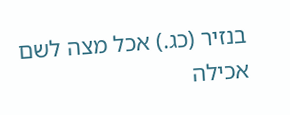בנזיר (כג.) אכל מצה לשם אכילה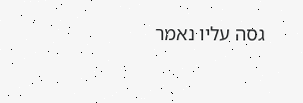גסה עליו נאמר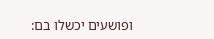ופושעים יכשלו בם: